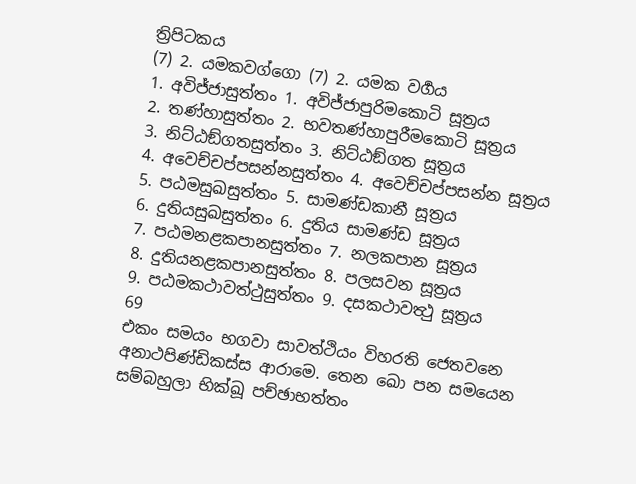ත්‍රිපිටකය
(7) 2. යමකවග්ගො (7) 2. යමක වර්‍ගය
1. අවිජ්ජාසුත්තං 1. අවිජ්ජාපුරිමකොටි සූත්‍රය
2. තණ්හාසුත්තං 2. භවතණ්හාපුරීමකොටි සූත්‍රය
3. නිට්ඨඞ්ගතසුත්තං 3. නිට්ඨඞ්ගත සූත්‍රය
4. අවෙච්චප්පසන්නසුත්තං 4. අවෙච්චප්පසන්න සූත්‍රය
5. පඨමසුඛසුත්තං 5. සාමණ්ඩකානී සූත්‍රය
6. දුතියසුඛසුත්තං 6. දුතිය සාමණ්ඩ සූත්‍රය
7. පඨමනළකපානසුත්තං 7. නලකපාන සූත්‍රය
8. දුතියනළකපානසුත්තං 8. පලසවන සූත්‍රය
9. පඨමකථාවත්ථුසුත්තං 9. දසකථාවත්‍ථු සූත්‍රය
69
එකං සමයං භගවා සාවත්ථියං විහරති ජෙතවනෙ අනාථපිණ්ඩිකස්ස ආරාමෙ. තෙන ඛො පන සමයෙන සම්බහුලා භික්ඛූ පච්ඡාභත්තං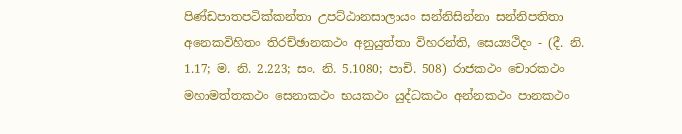පිණ්ඩපාතපටික්කන්තා උපට්ඨානසාලායං සන්නිසින්නා සන්නිපතිතා අනෙකවිහිතං තිරච්ඡානකථං අනුයුත්තා විහරන්ති, සෙය්‍යථිදං - (දී. නි. 1.17; ම. නි. 2.223; සං. නි. 5.1080; පාචි. 508) රාජකථං චොරකථං මහාමත්තකථං සෙනාකථං භයකථං යුද්ධකථං අන්නකථං පානකථං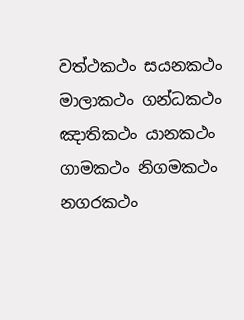වත්ථකථං සයනකථං මාලාකථං ගන්ධකථං ඤාතිකථං යානකථං ගාමකථං නිගමකථං නගරකථං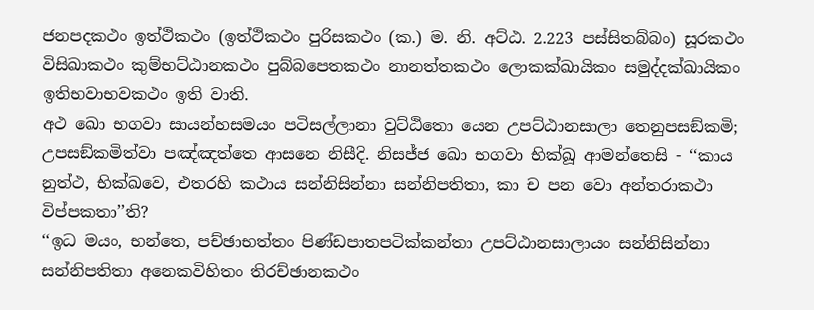ජනපදකථං ඉත්ථිකථං (ඉත්ථිකථං පුරිසකථං (ක.) ම. නි. අට්ඨ. 2.223 පස්සිතබ්බං) සූරකථං විසිඛාකථං කුම්භට්ඨානකථං පුබ්බපෙතකථං නානත්තකථං ලොකක්ඛායිකං සමුද්දක්ඛායිකං ඉතිභවාභවකථං ඉති වාති.
අථ ඛො භගවා සායන්හසමයං පටිසල්ලානා වුට්ඨිතො යෙන උපට්ඨානසාලා තෙනුපසඞ්කමි; උපසඞ්කමිත්වා පඤ්ඤත්තෙ ආසනෙ නිසීදි. නිසජ්ජ ඛො භගවා භික්ඛූ ආමන්තෙසි - ‘‘කාය නුත්ථ, භික්ඛවෙ, එතරහි කථාය සන්නිසින්නා සන්නිපතිතා, කා ච පන වො අන්තරාකථා විප්පකතා’’ති?
‘‘ඉධ මයං, භන්තෙ, පච්ඡාභත්තං පිණ්ඩපාතපටික්කන්තා උපට්ඨානසාලායං සන්නිසින්නා සන්නිපතිතා අනෙකවිහිතං තිරච්ඡානකථං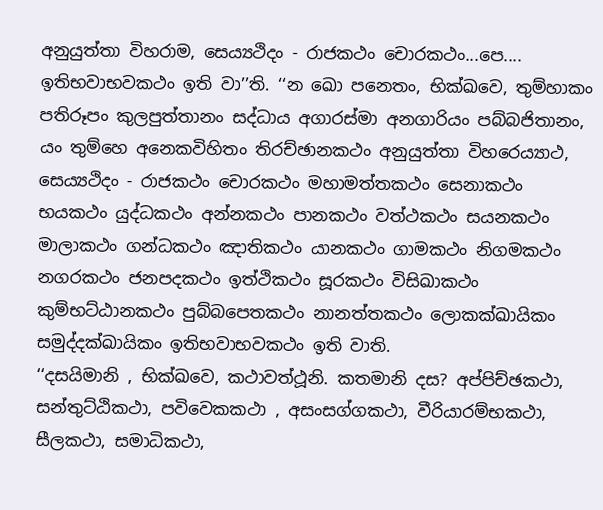අනුයුත්තා විහරාම, සෙය්‍යථිදං - රාජකථං චොරකථං...පෙ.... ඉතිභවාභවකථං ඉති වා’’ති. ‘‘න ඛො පනෙතං, භික්ඛවෙ, තුම්හාකං පතිරූපං කුලපුත්තානං සද්ධාය අගාරස්මා අනගාරියං පබ්බජිතානං, යං තුම්හෙ අනෙකවිහිතං තිරච්ඡානකථං අනුයුත්තා විහරෙය්‍යාථ, සෙය්‍යථිදං - රාජකථං චොරකථං මහාමත්තකථං සෙනාකථං භයකථං යුද්ධකථං අන්නකථං පානකථං වත්ථකථං සයනකථං මාලාකථං ගන්ධකථං ඤාතිකථං යානකථං ගාමකථං නිගමකථං නගරකථං ජනපදකථං ඉත්ථිකථං සූරකථං විසිඛාකථං කුම්භට්ඨානකථං පුබ්බපෙතකථං නානත්තකථං ලොකක්ඛායිකං සමුද්දක්ඛායිකං ඉතිභවාභවකථං ඉති වාති.
‘‘දසයිමානි , භික්ඛවෙ, කථාවත්ථූනි. කතමානි දස? අප්පිච්ඡකථා, සන්තුට්ඨිකථා, පවිවෙකකථා , අසංසග්ගකථා, වීරියාරම්භකථා, සීලකථා, සමාධිකථා,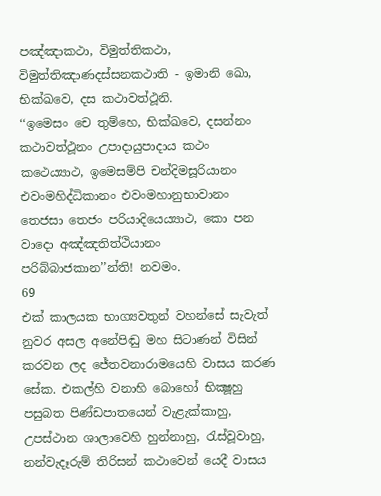පඤ්ඤාකථා, විමුත්තිකථා, විමුත්තිඤාණදස්සනකථාති - ඉමානි ඛො, භික්ඛවෙ, දස කථාවත්ථූනි.
‘‘ඉමෙසං චෙ තුම්හෙ, භික්ඛවෙ, දසන්නං කථාවත්ථූනං උපාදායුපාදාය කථං කථෙය්‍යාථ, ඉමෙසම්පි චන්දිමසූරියානං එවංමහිද්ධිකානං එවංමහානුභාවානං තෙජසා තෙජං පරියාදියෙය්‍යාථ, කො පන වාදො අඤ්ඤතිත්ථියානං පරිබ්බාජකාන’’න්ති! නවමං.
69
එක් කාලයක භාග්‍යවතුන් වහන්සේ සැවැත් නුවර අසල අනේපිඬු මහ සිටාණන් විසින් කරවන ලද ජේතවනාරාමයෙහි වාසය කරණ සේක. එකල්හි වනාහි බොහෝ භික්‍ෂූහු පසුබත පිණ්ඩපාතයෙන් වැළැක්කාහු, උපස්ථාන ශාලාවෙහි හුන්නාහු, රැස්වූවාහු, නන්වැදෑරුම් තිරිසන් කථාවෙන් යෙදී වාසය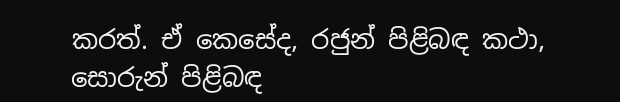කරත්. ඒ කෙසේද, රජුන් පිළිබඳ කථා, සොරුන් පිළිබඳ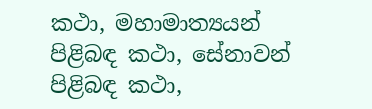කථා, මහාමාත්‍යයන් පිළිබඳ කථා, සේනාවන් පිළිබඳ කථා,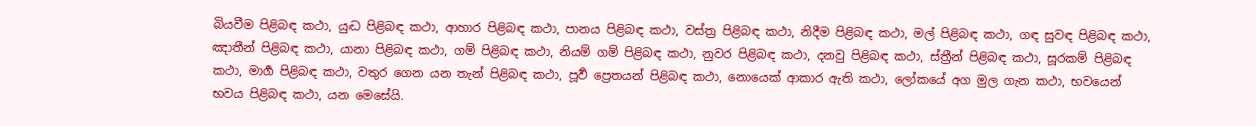බියවීම පිළිබඳ කථා, යුද්‍ධ පිළිබඳ කථා, ආහාර පිළිබඳ කථා, පානය පිළිබඳ කථා, වස්ත්‍ර පිළිබඳ කථා, නිදීම පිළිබඳ කථා, මල් පිළිබඳ කථා, ගඳ සුවඳ පිළිබඳ කථා, ඤාතීන් පිළිබඳ කථා, යානා පිළිබඳ කථා, ගම් පිළිබඳ කථා, නියම් ගම් පිළිබඳ කථා, නුවර පිළිබඳ කථා, දනවු පිළිබඳ කථා, ස්ත්‍රීන් පිළිබඳ කථා, සූරකම් පිළිබඳ කථා, මාර්‍ග පිළිබඳ කථා, වතුර ගෙන යන තැන් පිළිබඳ කථා, පූර්‍ව ප්‍රෙතයන් පිළිබඳ කථා, නොයෙක් ආකාර ඇති කථා, ලෝකයේ අග මුල ගැන කථා, භවයෙන් භවය පිළිබඳ කථා, යන මෙසේයි.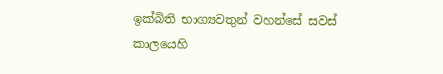ඉක්බිති භාග්‍යවතුන් වහන්සේ සවස් කාලයෙහි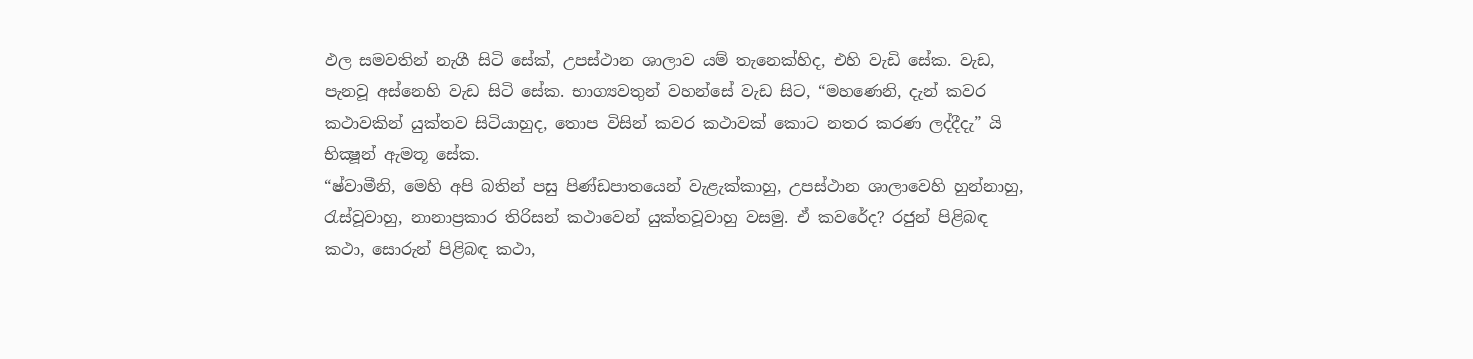ඵල සමවතින් නැගී සිටි සේක්, උපස්ථාන ශාලාව යම් තැනෙක්හිද, එහි වැඩි සේක. වැඩ, පැනවූ අස්නෙහි වැඩ සිටි සේක. භාග්‍යවතුන් වහන්සේ වැඩ සිට, “මහණෙනි, දැන් කවර කථාවකින් යුක්තව සිටියාහුද, තොප විසින් කවර කථාවක් කොට නතර කරණ ලද්දීදැ” යි භික්‍ෂූන් ඇමතූ සේක.
“ෂ්වාමීනි, මෙහි අපි බතින් පසු පිණ්ඩපාතයෙන් වැළැක්කාහු, උපස්ථාන ශාලාවෙහි හුන්නාහු, රැස්වූවාහු, නානාප්‍රකාර තිරිසන් කථාවෙන් යුක්තවූවාහු වසමු. ඒ කවරේද? රජුන් පිළිබඳ කථා, සොරුන් පිළිබඳ කථා,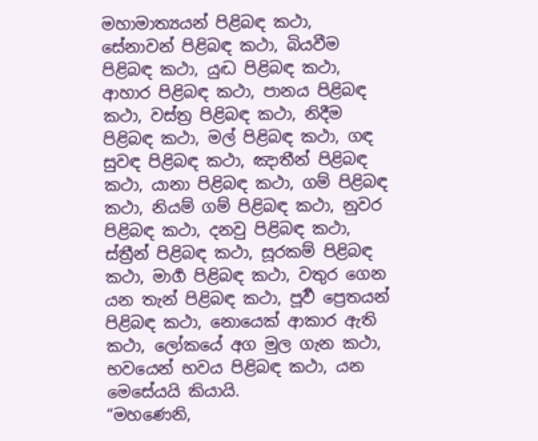මහාමාත්‍යයන් පිළිබඳ කථා, සේනාවන් පිළිබඳ කථා, බියවීම පිළිබඳ කථා, යුද්‍ධ පිළිබඳ කථා, ආහාර පිළිබඳ කථා, පානය පිළිබඳ කථා, වස්ත්‍ර පිළිබඳ කථා, නිදීම පිළිබඳ කථා, මල් පිළිබඳ කථා, ගඳ සුවඳ පිළිබඳ කථා, ඤාතීන් පිළිබඳ කථා, යානා පිළිබඳ කථා, ගම් පිළිබඳ කථා, නියම් ගම් පිළිබඳ කථා, නුවර පිළිබඳ කථා, දනවු පිළිබඳ කථා, ස්ත්‍රීන් පිළිබඳ කථා, සූරකම් පිළිබඳ කථා, මාර්‍ග පිළිබඳ කථා, වතුර ගෙන යන තැන් පිළිබඳ කථා, පූර්‍ව ප්‍රෙතයන් පිළිබඳ කථා, නොයෙක් ආකාර ඇති කථා, ලෝකයේ අග මුල ගැන කථා, භවයෙන් භවය පිළිබඳ කථා, යන මෙසේයයි කියායි.
“මහණෙනි,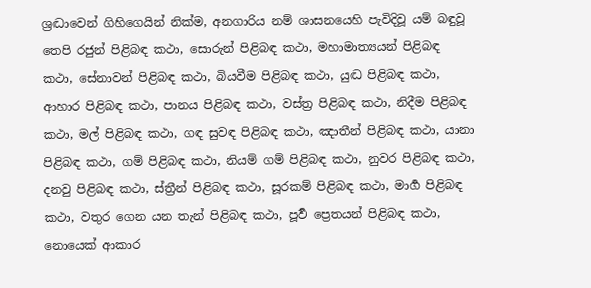ශ්‍රද්‍ධාවෙන් ගිහිගෙයින් නික්ම, අනගාරිය නම් ශාසනයෙහි පැවිදිවූ යම් බඳුවූ තෙපි රජුන් පිළිබඳ කථා, සොරුන් පිළිබඳ කථා, මහාමාත්‍යයන් පිළිබඳ කථා, සේනාවන් පිළිබඳ කථා, බියවීම පිළිබඳ කථා, යුද්‍ධ පිළිබඳ කථා, ආහාර පිළිබඳ කථා, පානය පිළිබඳ කථා, වස්ත්‍ර පිළිබඳ කථා, නිදීම පිළිබඳ කථා, මල් පිළිබඳ කථා, ගඳ සුවඳ පිළිබඳ කථා, ඤාතීන් පිළිබඳ කථා, යානා පිළිබඳ කථා, ගම් පිළිබඳ කථා, නියම් ගම් පිළිබඳ කථා, නුවර පිළිබඳ කථා, දනවු පිළිබඳ කථා, ස්ත්‍රීන් පිළිබඳ කථා, සූරකම් පිළිබඳ කථා, මාර්‍ග පිළිබඳ කථා, වතුර ගෙන යන තැන් පිළිබඳ කථා, පූර්‍ව ප්‍රෙතයන් පිළිබඳ කථා, නොයෙක් ආකාර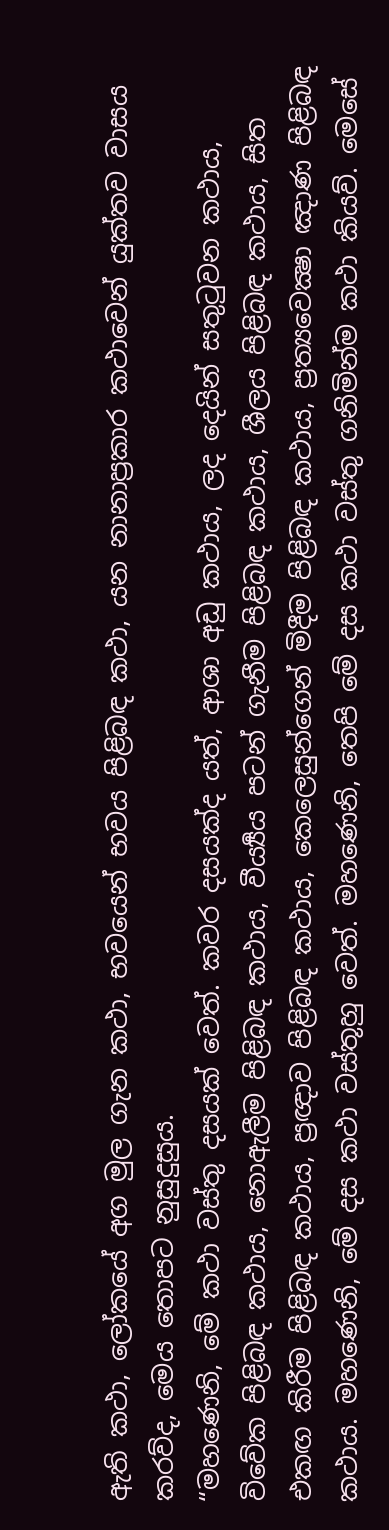ඇති කථා, ලෝකයේ අග මුල ගැන කථා, භවයෙන් භවය පිළිබඳ කථා, යන නානාප්‍රකාර කථාවෙන් යුක්තව වාසය කරව්ද, මෙය තොපට නුසුදුසුය.
“මහණෙනි, මේ කථා වස්තු දසයක් වෙත්. කවර දසයක්ද යත්, ආශා අඩු කථාය, ලද දෙයින් සතුටුවන කථාය, විවේක පිළිබඳ කථාය, නොඇලීම පිළිබඳ කථාය, වීර්‍ය්‍යය පටන් ගැනීම පිළිබඳ කථාය, ශීලය පිළිබඳ කථාය, සිත එකඟ කිරීම පිළිබඳ කථාය, ප්‍රඥාව පිළිබඳ කථාය, කෙලෙසුන්ගෙන් මිදීම පිළිබඳ කථාය, ප්‍රත්‍යවෙක්‍ෂා ඤාණ පිළිබඳ කථාය. මහණෙනි, මේ දස කථා වස්තූහු වෙත්. මහණෙනි, තෙපි මේ දස කථා වස්තු ගනිමින්ම කථා කියව්. මෙසේ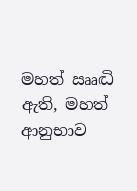මහත් ඎද්‍ධි ඇති, මහත් ආනුභාව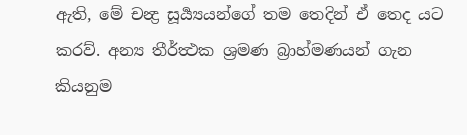ඇති, මේ චන්‍ද්‍ර සූර්‍ය්‍යයන්ගේ තම තෙදින් ඒ තෙද යට කරව්. අන්‍ය තීර්ත්‍ථක ශ්‍රමණ බ්‍රාහ්මණයන් ගැන කියනුම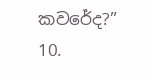කවරේද?”
10.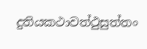දුතියකථාවත්ථුසුත්තං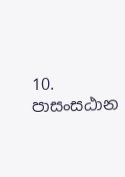10. පාසංසඨාන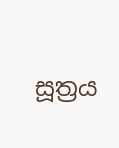සූත්‍රය